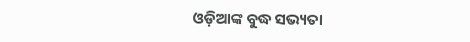ଓଡ଼ିଆଙ୍କ ବୁଦ୍ଧ ସଭ୍ୟତା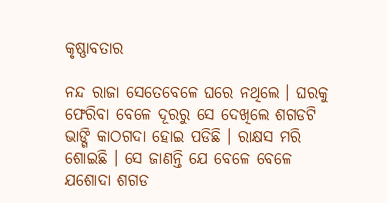କୃଷ୍ଣାବତାର

ନନ୍ଦ ରାଜା ସେତେବେଳେ ଘରେ ନଥିଲେ । ଘରକୁ ଫେରିବା ବେଳେ ଦୂରରୁ ସେ ଦେଖିଲେ ଶଗଡଟି ଭାଙ୍ଗି କାଠଗଦା ହୋଇ ପଡିଛି । ରାକ୍ଷସ ମରି ଶୋଇଛି । ସେ ଜାଣନ୍ତି ଯେ ବେଳେ ବେଳେ ଯଶୋଦା ଶଗଡ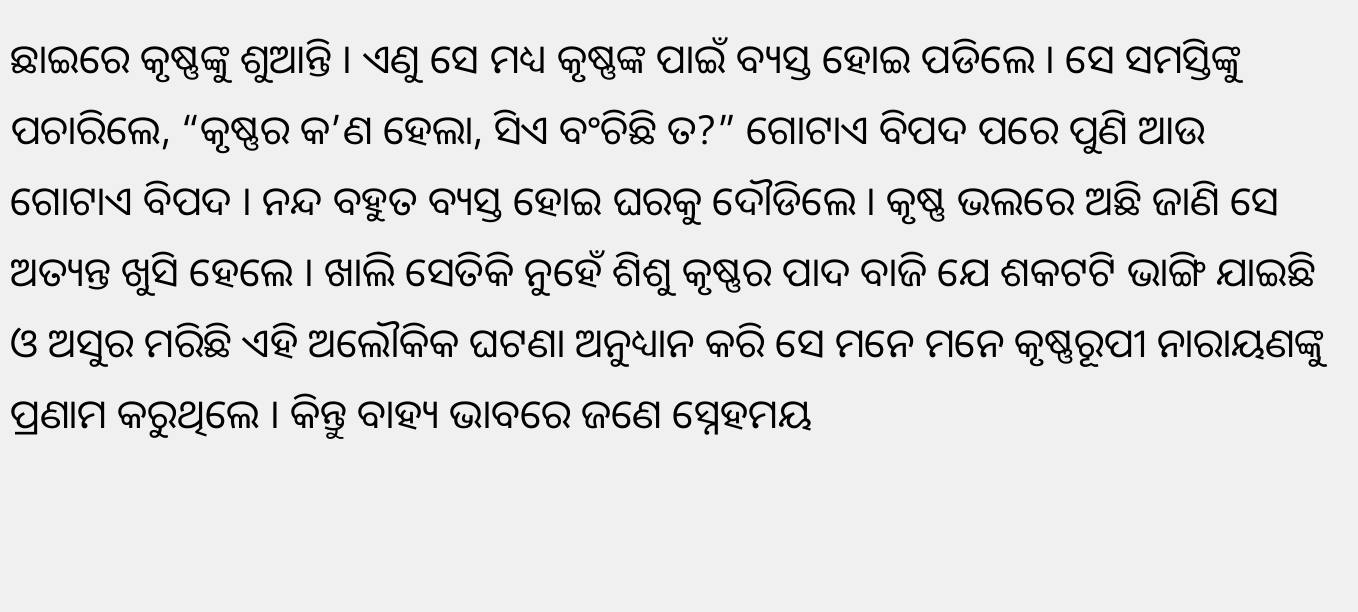ଛାଇରେ କୃଷ୍ଣଙ୍କୁ ଶୁଆନ୍ତି । ଏଣୁ ସେ ମଧ୍ୟ କୃଷ୍ଣଙ୍କ ପାଇଁ ବ୍ୟସ୍ତ ହୋଇ ପଡିଲେ । ସେ ସମସ୍ତିଙ୍କୁ ପଚାରିଲେ, “କୃଷ୍ଣର କ’ଣ ହେଲା, ସିଏ ବଂଚିଛି ତ?” ଗୋଟାଏ ବିପଦ ପରେ ପୁଣି ଆଉ ଗୋଟାଏ ବିପଦ । ନନ୍ଦ ବହୁତ ବ୍ୟସ୍ତ ହୋଇ ଘରକୁ ଦୌଡିଲେ । କୃଷ୍ଣ ଭଲରେ ଅଛି ଜାଣି ସେ ଅତ୍ୟନ୍ତ ଖୁସି ହେଲେ । ଖାଲି ସେତିକି ନୁହେଁ ଶିଶୁ କୃଷ୍ଣର ପାଦ ବାଜି ଯେ ଶକଟଟି ଭାଙ୍ଗି ଯାଇଛି ଓ ଅସୁର ମରିଛି ଏହି ଅଲୌକିକ ଘଟଣା ଅନୁଧ୍ୟାନ କରି ସେ ମନେ ମନେ କୃଷ୍ଣରୂପୀ ନାରାୟଣଙ୍କୁ ପ୍ରଣାମ କରୁଥିଲେ । କିନ୍ତୁ ବାହ୍ୟ ଭାବରେ ଜଣେ ସ୍ନେହମୟ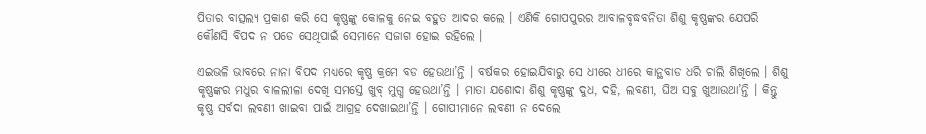ପିତାର ବାତ୍ସଲ୍ୟ ପ୍ରକାଶ କରି ସେ କୃଷ୍ଣଙ୍କୁ କୋଳକୁ ନେଇ ବହୁତ ଆଦର କଲେ । ଏଣିକି ଗୋପପୁରର ଆବାଳବୃଦ୍ଧବନିତା ଶିଶୁ କୃଷ୍ଣଙ୍କର ଯେପରି କୌଣସି ବିପଦ ନ ପଡେ ସେଥିପାଇଁ ସେମାନେ ସଜାଗ ହୋଇ ରହିଲେ ।

ଏଇଭଳି ଭାବରେ ନାନା ବିପଦ ମଧ୍ୟରେ କୃଷ୍ଣ କ୍ରମେ ବଡ ହେଉଥା’ନ୍ତି । ବର୍ଷକର ହୋଇଯିବାରୁ ସେ ଧୀରେ ଧୀରେ କାନ୍ଥବାଡ ଧରି ଚାଲି ଶିଖିଲେ । ଶିଶୁ କୃଷ୍ଣଙ୍କର ମଧୁର ବାଳଲୀଳା ଦେଖି ସମସ୍ତେ ଖୁବ୍ ମୁଗ୍ଧ ହେଉଥା’ନ୍ତି । ମାତା ଯଶୋଦା ଶିଶୁ କୃଷ୍ଣଙ୍କୁ ଦୁଧ, ଦହି, ଲବଣୀ, ଘିଅ ସବୁ ଖୁଆଉଥା’ନ୍ତି । କିନ୍ତୁ କୃଷ୍ଣ ସର୍ବଦା ଲବଣୀ ଖାଇବା ପାଇଁ ଆଗ୍ରହ ଦେଖାଇଥା’ନ୍ତି । ଗୋପୀମାନେ ଲବଣୀ ନ ଦେଲେ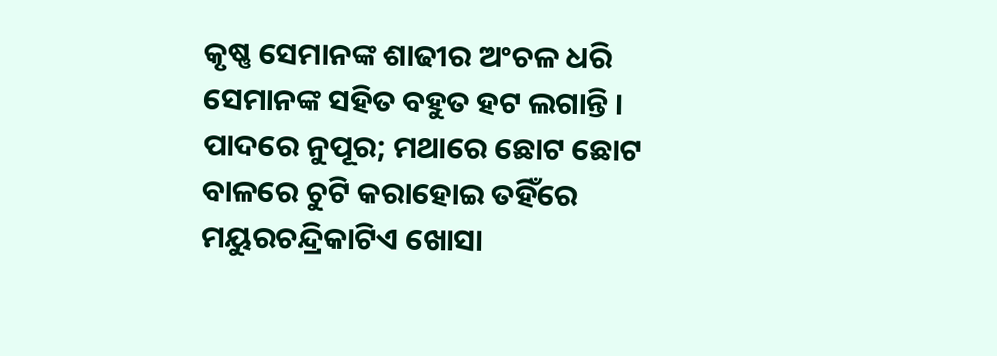କୃଷ୍ଣ ସେମାନଙ୍କ ଶାଢୀର ଅଂଚଳ ଧରି ସେମାନଙ୍କ ସହିତ ବହୁତ ହଟ ଲଗାନ୍ତି । ପାଦରେ ନୁପୂର; ମଥାରେ ଛୋଟ ଛୋଟ ବାଳରେ ଚୁଟି କରାହୋଇ ତହିଁରେ ମୟୁରଚନ୍ଦ୍ରିକାଟିଏ ଖୋସା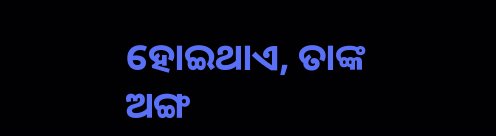ହୋଇଥାଏ, ତାଙ୍କ ଅଙ୍ଗ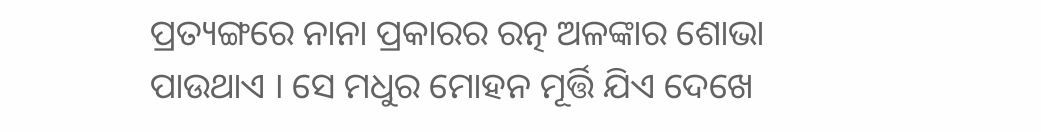ପ୍ରତ୍ୟଙ୍ଗରେ ନାନା ପ୍ରକାରର ରତ୍ନ ଅଳଙ୍କାର ଶୋଭା ପାଉଥାଏ । ସେ ମଧୁର ମୋହନ ମୂର୍ତ୍ତି ଯିଏ ଦେଖେ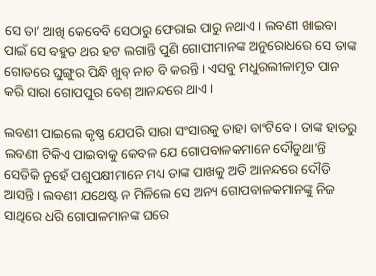ସେ ତା’ ଆଖି କେବେବି ସେଠାରୁ ଫେରାଇ ପାରୁ ନଥାଏ । ଲବଣୀ ଖାଇବା ପାଇଁ ସେ ବହୁତ ଥର ହଟ ଲଗାନ୍ତି ପୁଣି ଗୋପୀମାନଙ୍କ ଅନୁରୋଧରେ ସେ ତାଙ୍କ ଗୋଡରେ ଘୁଙ୍ଗୁର ପିନ୍ଧି ଖୁବ୍ ନାଚ ବି କରନ୍ତି । ଏସବୁ ମଧୁରଲୀଳାମୃତ ପାନ କରି ସାରା ଗୋପପୁର ବେଶ୍ ଆନନ୍ଦରେ ଥାଏ ।

ଲବଣୀ ପାଇଲେ କୃଷ୍ଣ ଯେପରି ସାରା ସଂସାରକୁ ତାହା ବାଂଟିବେ । ତାଙ୍କ ହାତରୁ ଲବଣୀ ଟିକିଏ ପାଇବାକୁ କେବଳ ଯେ ଗୋପବାଳକମାନେ ଦୌଡୁଥା’ନ୍ତି ସେତିକି ନୁହେଁ ପଶୁପକ୍ଷୀମାନେ ମଧ୍ୟ ତାଙ୍କ ପାଖକୁ ଅତି ଆନନ୍ଦରେ ଦୌଡି ଆସନ୍ତି । ଲବଣୀ ଯଥେଷ୍ଟ ନ ମିଳିଲେ ସେ ଅନ୍ୟ ଗୋପବାଳକମାନଙ୍କୁ ନିଜ ସାଥିରେ ଧରି ଗୋପାଳମାନଙ୍କ ଘରେ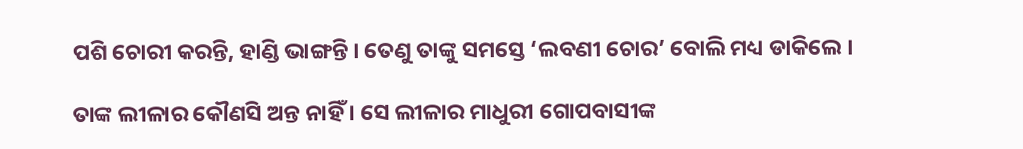ପଶି ଚୋରୀ କରନ୍ତି, ହାଣ୍ଡି ଭାଙ୍ଗନ୍ତି । ତେଣୁ ତାଙ୍କୁ ସମସ୍ତେ ‘ଲବଣୀ ଚୋର’ ବୋଲି ମଧ୍ୟ ଡାକିଲେ ।

ତାଙ୍କ ଲୀଳାର କୌଣସି ଅନ୍ତ ନାହିଁ । ସେ ଲୀଳାର ମାଧୁରୀ ଗୋପବାସୀଙ୍କ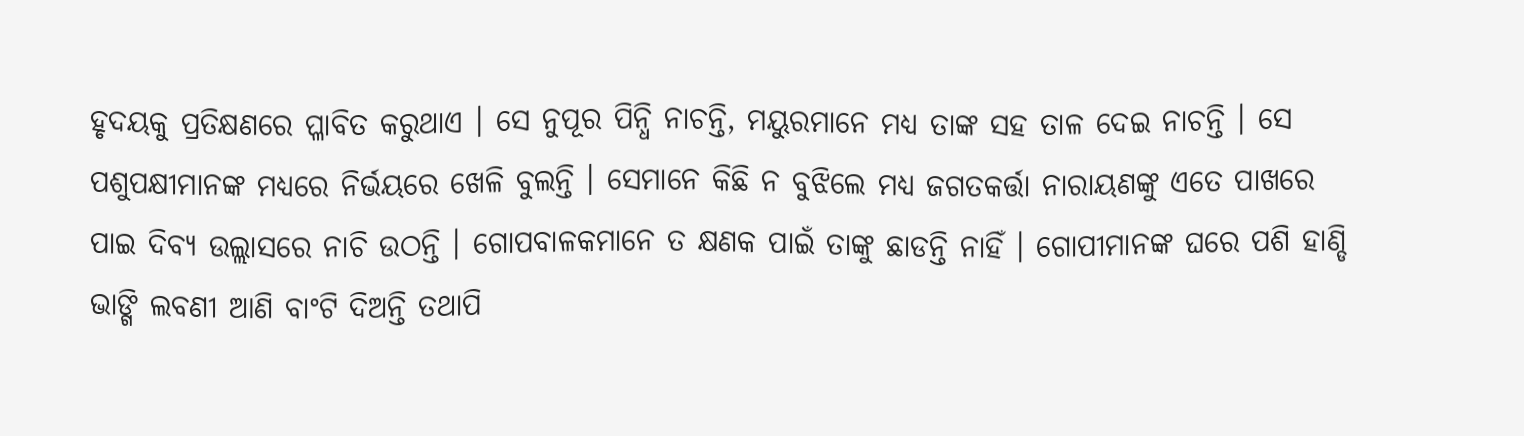ହୃଦୟକୁ ପ୍ରତିକ୍ଷଣରେ ପ୍ଳାବିତ କରୁଥାଏ । ସେ ନୁପୂର ପିନ୍ଧି ନାଚନ୍ତି, ମୟୁରମାନେ ମଧ୍ୟ ତାଙ୍କ ସହ ତାଳ ଦେଇ ନାଚନ୍ତି । ସେ ପଶୁପକ୍ଷୀମାନଙ୍କ ମଧ୍ୟରେ ନିର୍ଭୟରେ ଖେଳି ବୁଲନ୍ତି । ସେମାନେ କିଛି ନ ବୁଝିଲେ ମଧ୍ୟ ଜଗତକର୍ତ୍ତା ନାରାୟଣଙ୍କୁ ଏତେ ପାଖରେ ପାଇ ଦିବ୍ୟ ଉଲ୍ଲାସରେ ନାଚି ଉଠନ୍ତି । ଗୋପବାଳକମାନେ ତ କ୍ଷଣକ ପାଇଁ ତାଙ୍କୁ ଛାଡନ୍ତି ନାହିଁ । ଗୋପୀମାନଙ୍କ ଘରେ ପଶି ହାଣ୍ଡି ଭାଙ୍ଗି ଲବଣୀ ଆଣି ବାଂଟି ଦିଅନ୍ତି ତଥାପି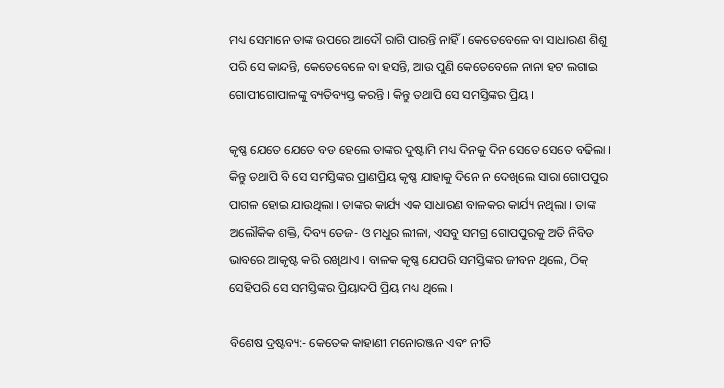ମଧ୍ୟ ସେମାନେ ତାଙ୍କ ଉପରେ ଆଦୌ ରାଗି ପାରନ୍ତି ନାହିଁ । କେତେବେଳେ ବା ସାଧାରଣ ଶିଶୁ ପରି ସେ କାନ୍ଦନ୍ତି, କେତେବେଳେ ବା ହସନ୍ତି, ଆଉ ପୁଣି କେତେବେଳେ ନାନା ହଟ ଲଗାଇ ଗୋପୀଗୋପାଳଙ୍କୁ ବ୍ୟତିବ୍ୟସ୍ତ କରନ୍ତି । କିନ୍ତୁ ତଥାପି ସେ ସମସ୍ତିଙ୍କର ପ୍ରିୟ ।

କୃଷ୍ଣ ଯେତେ ଯେତେ ବଡ ହେଲେ ତାଙ୍କର ଦୁଷ୍ଟାମି ମଧ୍ୟ ଦିନକୁ ଦିନ ସେତେ ସେତେ ବଢିଲା । କିନ୍ତୁ ତଥାପି ବି ସେ ସମସ୍ତିଙ୍କର ପ୍ରାଣପ୍ରିୟ କୃଷ୍ଣ ଯାହାକୁ ଦିନେ ନ ଦେଖିଲେ ସାରା ଗୋପପୁର ପାଗଳ ହୋଇ ଯାଉଥିଲା । ତାଙ୍କର କାର୍ଯ୍ୟ ଏକ ସାଧାରଣ ବାଳକର କାର୍ଯ୍ୟ ନଥିଲା । ତାଙ୍କ ଅଲୌକିକ ଶକ୍ତି, ଦିବ୍ୟ ତେଜ- ଓ ମଧୁର ଲୀଳା, ଏସବୁ ସମଗ୍ର ଗୋପପୁରକୁ ଅତି ନିବିଡ ଭାବରେ ଆକୃଷ୍ଟ କରି ରଖିଥାଏ । ବାଳକ କୃଷ୍ଣ ଯେପରି ସମସ୍ତିଙ୍କର ଜୀବନ ଥିଲେ, ଠିକ୍ ସେହିପରି ସେ ସମସ୍ତିଙ୍କର ପ୍ରିୟାଦପି ପ୍ରିୟ ମଧ୍ୟ ଥିଲେ ।

ବିଶେଷ ଦ୍ରଷ୍ଟବ୍ୟ:- କେତେକ କାହାଣୀ ମନୋରଞ୍ଜନ ଏବଂ ନୀତି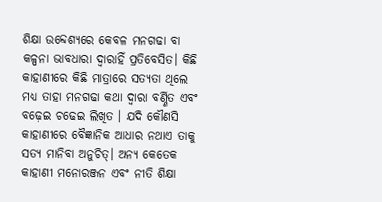ଶିକ୍ଷା ଉବ୍ଦେଶ୍ୟରେ କେବଳ ମନଗଢା ବା କଳ୍ପନା ଭାବଧାରା ଦ୍ୱାରାହିଁ ପ୍ରତିବେସିତ। କିଛି କାହାଣୀରେ କିଛି ମାତ୍ରାରେ ସତ୍ୟତା ଥିଲେ ମଧ୍ୟ ତାହା ମନଗଢା କଥା ଦ୍ୱାରା ବର୍ଣ୍ଣିତ ଏବଂ ବଢ଼େଇ ଚଢେଇ ଲିଖିତ । ଯଦି କୌଣସି କାହାଣୀରେ ବୈଜ୍ଞାନିକ ଆଧାର ନଥାଏ ତାକୁ ସତ୍ୟ ମାନିବା ଅନୁଚିତ୍। ଅନ୍ୟ କେତେକ କାହାଣୀ ମନୋରଞ୍ଜନ ଏବଂ ନୀତି ଶିକ୍ଷା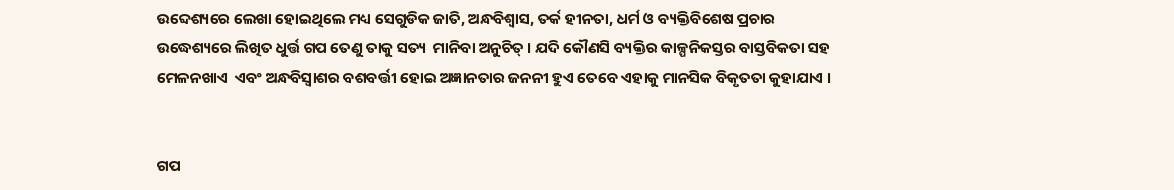ଉବ୍ଦେଶ୍ୟରେ ଲେଖା ହୋଇଥିଲେ ମଧ୍ୟ ସେଗୁଡିକ ଜାତି, ଅନ୍ଧବିଶ୍ୱାସ, ତର୍କ ହୀନତା, ଧର୍ମ ଓ ବ୍ୟକ୍ତିବିଶେଷ ପ୍ରଚାର ଉଦ୍ଧେଶ୍ୟରେ ଲିଖିତ ଧୁର୍ତ୍ତ ଗପ ତେଣୁ ତାକୁ ସତ୍ୟ  ମାନିବା ଅନୁଚିତ୍ । ଯଦି କୌଣସି ବ୍ୟକ୍ତିର କାଳ୍ପନିକସ୍ତର ବାସ୍ତବିକତା ସହ ମେଳନଖାଏ  ଏବଂ ଅନ୍ଧବିସ୍ଵାଶର ବଶବର୍ତ୍ତୀ ହୋଇ ଅଜ୍ଞାନତାର ଜନନୀ ହୁଏ ତେବେ ଏହାକୁ ମାନସିକ ବିକୃତତା କୁହାଯାଏ ।


ଗପ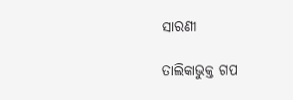ସାରଣୀ

ତାଲିକାଭୁକ୍ତ ଗପ